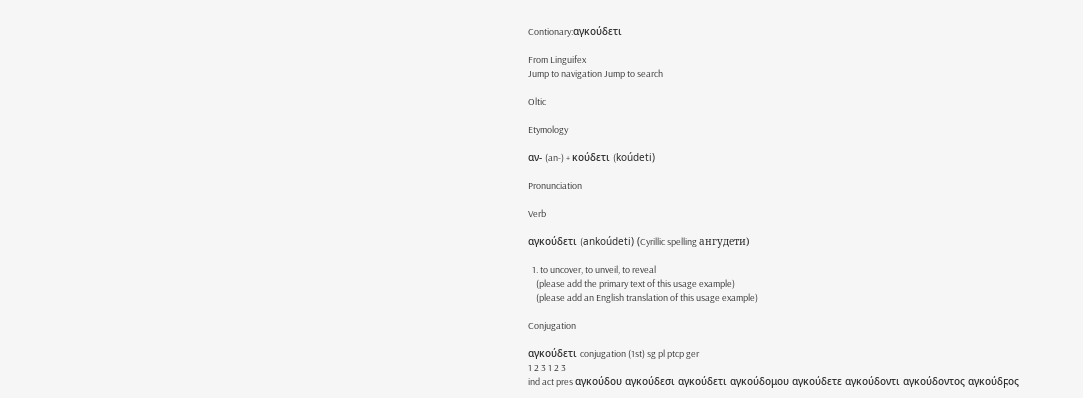Contionary:αγκούδετι

From Linguifex
Jump to navigation Jump to search

Oltic

Etymology

αν- (an-) + κούδετι (koúdeti)

Pronunciation

Verb

αγκούδετι (ankoúdeti) (Cyrillic spelling ангудети)

  1. to uncover, to unveil, to reveal
    (please add the primary text of this usage example)
    (please add an English translation of this usage example)

Conjugation

αγκούδετι conjugation (1st) sg pl ptcp ger
1 2 3 1 2 3
ind act pres αγκούδου αγκούδεσι αγκούδετι αγκούδομου αγκούδετε αγκούδοντι αγκούδοντος αγκούδϝος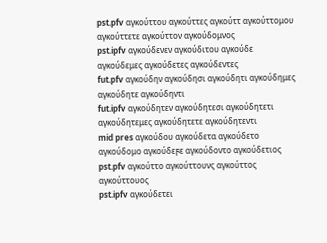pst.pfv αγκούττου αγκούττες αγκούττ αγκούττομου αγκούττετε αγκούττον αγκούδομνος
pst.ipfv αγκούδενεν αγκούδιτου αγκούδε αγκούδεμες αγκούδετες αγκούδεντες
fut.pfv αγκούδην αγκούδησι αγκούδητι αγκούδημες αγκούδητε αγκούδηντι
fut.ipfv αγκούδητεν αγκούδητεσι αγκούδητετι αγκούδητεμες αγκούδητετε αγκούδητεντι
mid pres αγκούδου αγκούδετα αγκούδετο αγκούδομο αγκούδεϝε αγκούδοντο αγκούδετιος
pst.pfv αγκούττο αγκούττουνς αγκούττος αγκούττουος
pst.ipfv αγκούδετει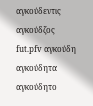αγκούδεντις αγκούδζος
fut.pfv αγκούδη αγκούδητα αγκούδητο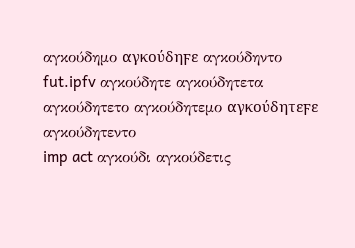αγκούδημο αγκούδηϝε αγκούδηντο
fut.ipfv αγκούδητε αγκούδητετα αγκούδητετο αγκούδητεμο αγκούδητεϝε αγκούδητεντο
imp act αγκούδι αγκούδετις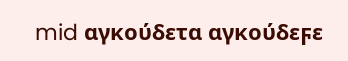mid αγκούδετα αγκούδεϝε